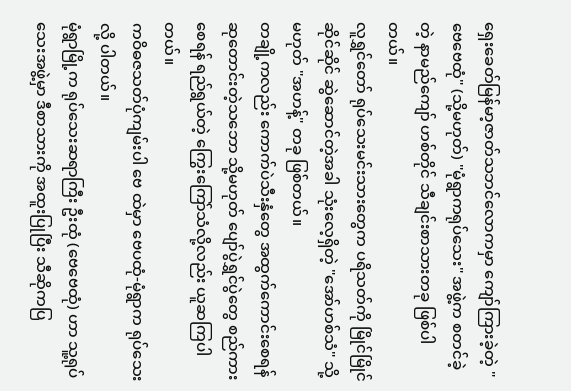ရှေးခေတ်မြန်မာ့ဇာတ်သဘင်လောကမှာ ကျော်ကြားခဲ့တဲ့ "ဗေဗေထုံ" (သို့မဟုတ်) "မုံရွာကရုပ်သေး" အဖွဲ့က စတင်ခဲ့တဲ့ နာမည်ကျော် ဟစ်တိုင် သီချင်းစာသားတခု ဖြစ်ပါတယ်။
လူရွှင်တော် ရုပ်သေးမင်းသားတွေက ပရိသတ်ကို မြိုင်မြိုင်ဆိုင်ဆိုင် ဆွဲဆောင်တဲ့အခါ သုံးလေ့ရှိတဲ့ "အော်ဟစ်သံ" သို့မဟုတ် "အဟန့်" တခု ဖြစ်တယ်။
တချို့ကလည်း ကောက်ပဲသီးနှံတွေ အထွက်ကောင်းစေရန် ဆုတောင်းတဲ့သဘော သို့မဟုတ် ပျော်ပွဲရွှင်ပွဲတွေ စည်ကားစေရန် ရည်ရွယ်တဲ့ ကြွေးကြော်သံလို့လည်း ယူဆကြပါတယ်။
ကဝိဓဇသတ်ပုံကျမ်းပါ ဗေ ထဲမှာ ဗေပထုံ-မုံရွာက ရုပ်သေးလို့ ပါတယ်။
မုံရွာမြို့က ရုပ်သေးဆရာကြီး ဦးထုံ (ဗေဗေထုံ) ဟာ သူ့ရုပ်သေးအဖွဲ့မှာ ဒီစာသားကို အထူးပြုပြီး သီဆိုကပြ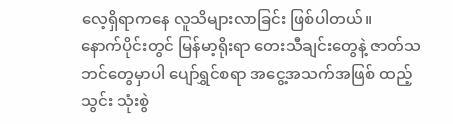လေ့ရှိရာကနေ လူသိများလာခြင်း ဖြစ်ပါတယ်။
နောက်ပိုင်းတွင် မြန်မာ့ရိုးရာ တေးသီချင်းတွေနဲ့ ဇာတ်သဘင်တွေမှာပါ ပျော်ရွှင်စရာ အငွေ့အသက်အဖြစ် ထည့်သွင်း သုံးစွဲ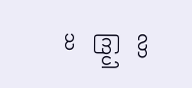လာကြပါသ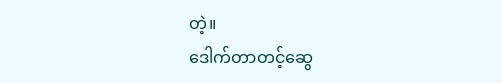တဲ့။
ဒေါက်တာတင့်ဆွေ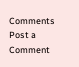Comments
Post a Comment